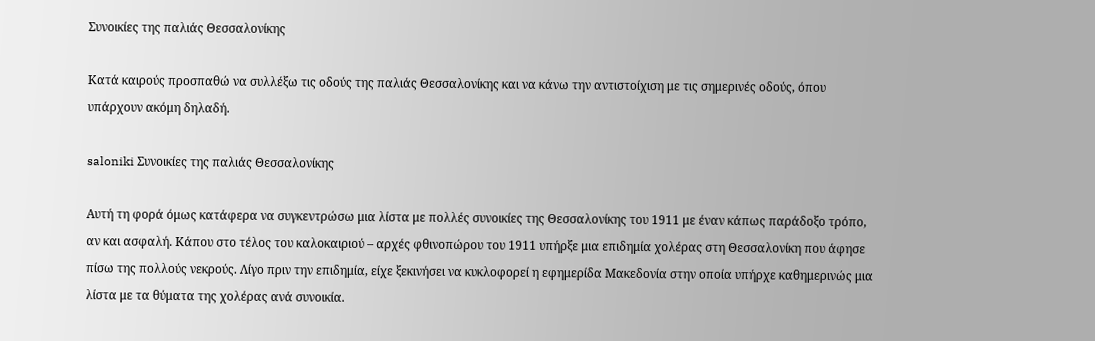Συνοικίες της παλιάς Θεσσαλονίκης

Κατά καιρούς προσπαθώ να συλλέξω τις οδούς της παλιάς Θεσσαλονίκης και να κάνω την αντιστοίχιση με τις σημερινές οδούς, όπου υπάρχουν ακόμη δηλαδή.

saloniki Συνοικίες της παλιάς Θεσσαλονίκης

Αυτή τη φορά όμως κατάφερα να συγκεντρώσω μια λίστα με πολλές συνοικίες της Θεσσαλονίκης του 1911 με έναν κάπως παράδοξο τρόπο, αν και ασφαλή. Κάπου στο τέλος του καλοκαιριού – αρχές φθινοπώρου του 1911 υπήρξε μια επιδημία χολέρας στη Θεσσαλονίκη που άφησε πίσω της πολλούς νεκρούς. Λίγο πριν την επιδημία, είχε ξεκινήσει να κυκλοφορεί η εφημερίδα Μακεδονία στην οποία υπήρχε καθημερινώς μια λίστα με τα θύματα της χολέρας ανά συνοικία.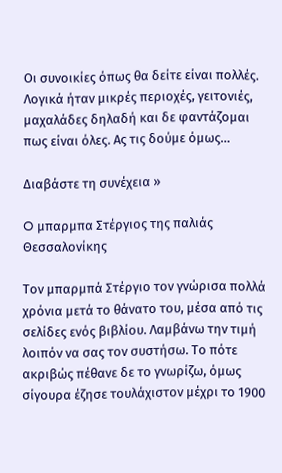Οι συνοικίες όπως θα δείτε είναι πολλές. Λογικά ήταν μικρές περιοχές, γειτονιές, μαχαλάδες δηλαδή και δε φαντάζομαι πως είναι όλες. Ας τις δούμε όμως…

Διαβάστε τη συνέχεια »

O μπαρμπα Στέργιος της παλιάς Θεσσαλονίκης

Τον μπαρμπά Στέργιο τον γνώρισα πολλά χρόνια μετά το θάνατο του, μέσα από τις σελίδες ενός βιβλίου. Λαμβάνω την τιμή λοιπόν να σας τον συστήσω. Το πότε ακριβώς πέθανε δε το γνωρίζω, όμως σίγουρα έζησε τουλάχιστον μέχρι το 1900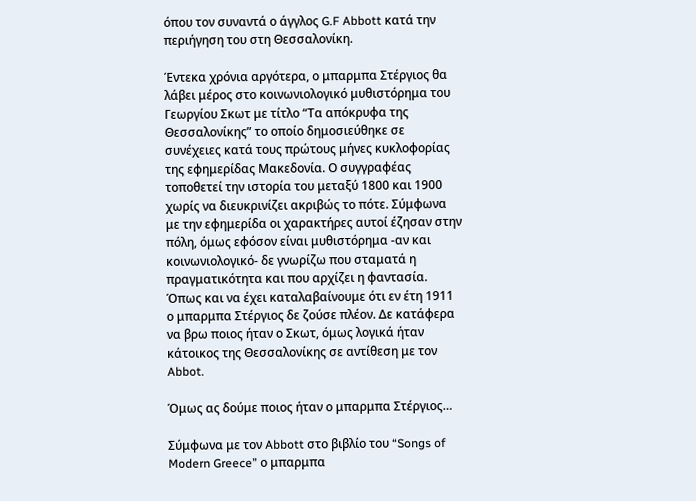όπου τον συναντά ο άγγλος G.F Abbott κατά την περιήγηση του στη Θεσσαλονίκη.

Έντεκα χρόνια αργότερα, ο μπαρμπα Στέργιος θα λάβει μέρος στο κοινωνιολογικό μυθιστόρημα του Γεωργίου Σκωτ με τίτλο “Τα απόκρυφα της Θεσσαλονίκης” το οποίο δημοσιεύθηκε σε συνέχειες κατά τους πρώτους μήνες κυκλοφορίας της εφημερίδας Μακεδονία. Ο συγγραφέας τοποθετεί την ιστορία του μεταξύ 1800 και 1900 χωρίς να διευκρινίζει ακριβώς το πότε. Σύμφωνα με την εφημερίδα οι χαρακτήρες αυτοί έζησαν στην πόλη, όμως εφόσον είναι μυθιστόρημα -αν και κοινωνιολογικό- δε γνωρίζω που σταματά η πραγματικότητα και που αρχίζει η φαντασία. Όπως και να έχει καταλαβαίνουμε ότι εν έτη 1911 ο μπαρμπα Στέργιος δε ζούσε πλέον. Δε κατάφερα να βρω ποιος ήταν ο Σκωτ, όμως λογικά ήταν κάτοικος της Θεσσαλονίκης σε αντίθεση με τον Abbot.

Όμως ας δούμε ποιος ήταν ο μπαρμπα Στέργιος…

Σύμφωνα με τον Abbott στο βιβλίο του “Songs of Modern Greece” ο μπαρμπα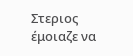Στεριος έμοιαζε να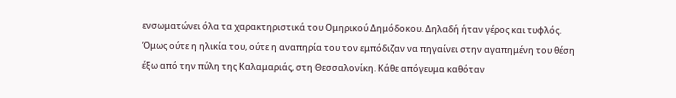ενσωματώνει όλα τα χαρακτηριστικά του Ομηρικού Δημόδοκου. Δηλαδή ήταν γέρος και τυφλός. Όμως ούτε η ηλικία του, ούτε η αναπηρία του τον εμπόδιζαν να πηγαίνει στην αγαπημένη του θέση έξω από την πύλη της Καλαμαριάς, στη Θεσσαλονίκη. Κάθε απόγευμα καθόταν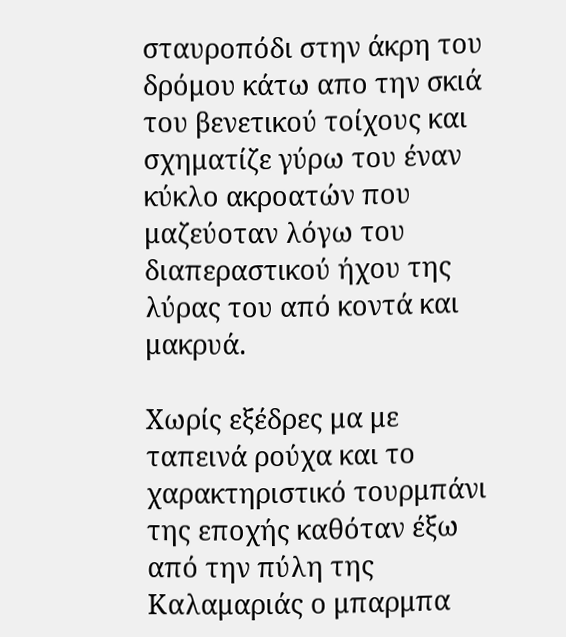σταυροπόδι στην άκρη του δρόμου κάτω απο την σκιά του βενετικού τοίχους και σχηματίζε γύρω του έναν κύκλο ακροατών που μαζεύοταν λόγω του διαπεραστικού ήχου της λύρας του από κοντά και μακρυά.

Χωρίς εξέδρες μα με ταπεινά ρούχα και το χαρακτηριστικό τουρμπάνι της εποχής καθόταν έξω από την πύλη της Καλαμαριάς ο μπαρμπα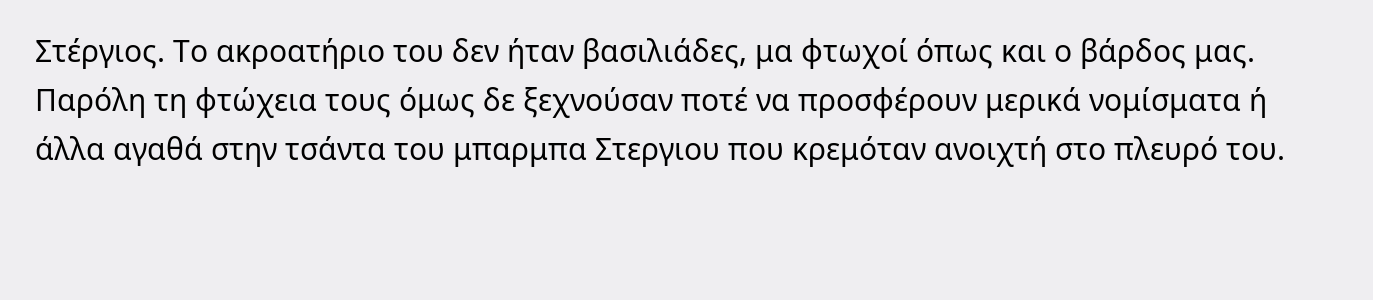Στέργιος. Το ακροατήριο του δεν ήταν βασιλιάδες, μα φτωχοί όπως και ο βάρδος μας. Παρόλη τη φτώχεια τους όμως δε ξεχνούσαν ποτέ να προσφέρουν μερικά νομίσματα ή άλλα αγαθά στην τσάντα του μπαρμπα Στεργιου που κρεμόταν ανοιχτή στο πλευρό του.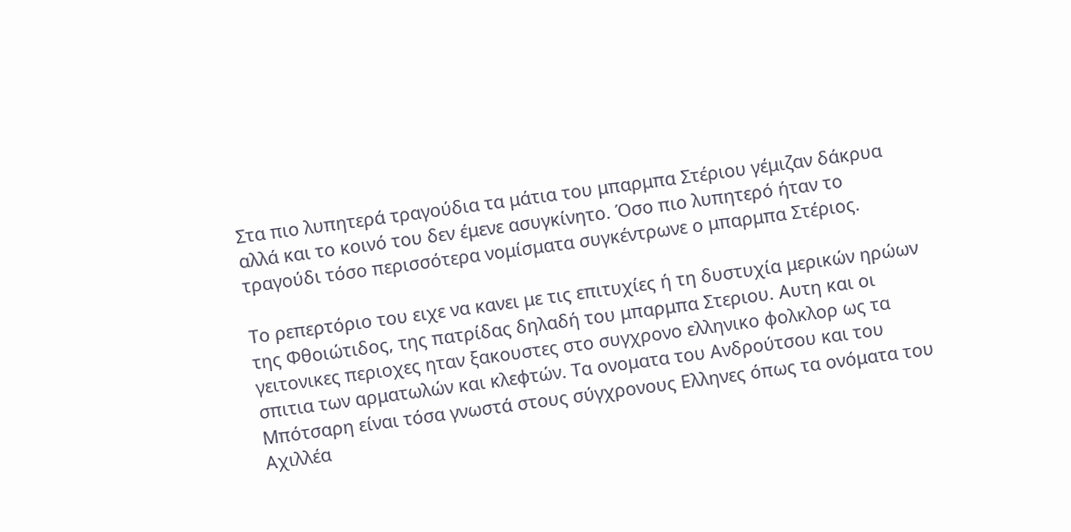Στα πιο λυπητερά τραγούδια τα μάτια του μπαρμπα Στέριου γέμιζαν δάκρυα αλλά και το κοινό του δεν έμενε ασυγκίνητο. Όσο πιο λυπητερό ήταν το τραγούδι τόσο περισσότερα νομίσματα συγκέντρωνε ο μπαρμπα Στέριος.

Το ρεπερτόριο του ειχε να κανει με τις επιτυχίες ή τη δυστυχία μερικών ηρώων της Φθοιώτιδος, της πατρίδας δηλαδή του μπαρμπα Στεριου. Αυτη και οι γειτονικες περιοχες ηταν ξακουστες στο συγχρονο ελληνικο φολκλορ ως τα σπιτια των αρματωλών και κλεφτών. Τα ονοματα του Ανδρούτσου και του Μπότσαρη είναι τόσα γνωστά στους σύγχρονους Ελληνες όπως τα ονόματα του Αχιλλέα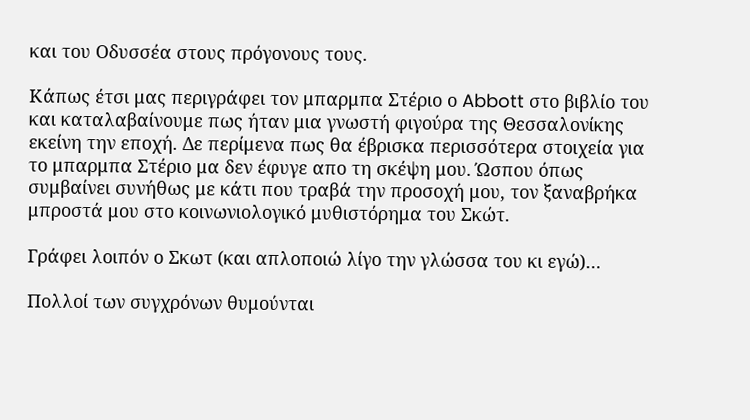και του Οδυσσέα στους πρόγονους τους.

Κάπως έτσι μας περιγράφει τον μπαρμπα Στέριο ο Abbott στο βιβλίο του και καταλαβαίνουμε πως ήταν μια γνωστή φιγούρα της Θεσσαλονίκης εκείνη την εποχή. Δε περίμενα πως θα έβρισκα περισσότερα στοιχεία για το μπαρμπα Στέριο μα δεν έφυγε απο τη σκέψη μου. Ώσπου όπως συμβαίνει συνήθως με κάτι που τραβά την προσοχή μου, τον ξαναβρήκα μπροστά μου στο κοινωνιολογικό μυθιστόρημα του Σκώτ.

Γράφει λοιπόν ο Σκωτ (και απλοποιώ λίγο την γλώσσα του κι εγώ)…

Πολλοί των συγχρόνων θυμούνται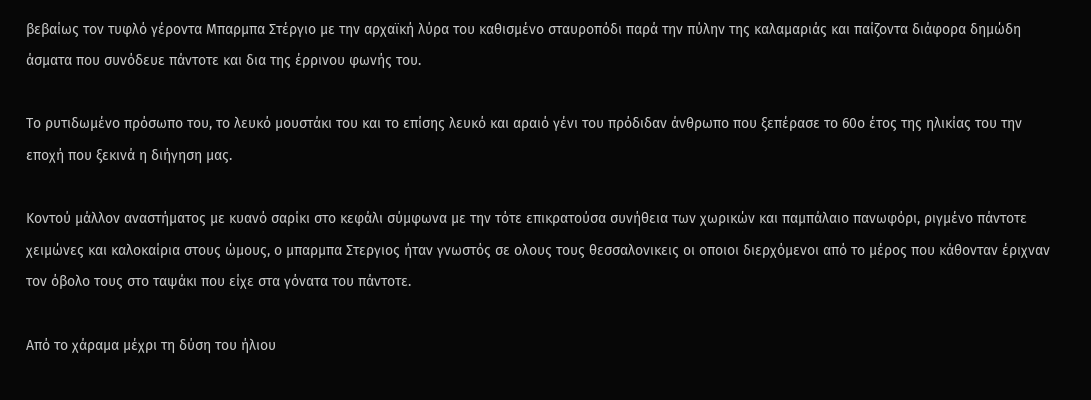βεβαίως τον τυφλό γέροντα Μπαρμπα Στέργιο με την αρχαϊκή λύρα του καθισμένο σταυροπόδι παρά την πύλην της καλαμαριάς και παίζοντα διάφορα δημώδη άσματα που συνόδευε πάντοτε και δια της έρρινου φωνής του.

Το ρυτιδωμένο πρόσωπο του, το λευκό μουστάκι του και το επίσης λευκό και αραιό γένι του πρόδιδαν άνθρωπο που ξεπέρασε το 60ο έτος της ηλικίας του την εποχή που ξεκινά η διήγηση μας.

Κοντού μάλλον αναστήματος με κυανό σαρίκι στο κεφάλι σύμφωνα με την τότε επικρατούσα συνήθεια των χωρικών και παμπάλαιο πανωφόρι, ριγμένο πάντοτε χειμώνες και καλοκαίρια στους ώμους, ο μπαρμπα Στεργιος ήταν γνωστός σε ολους τους θεσσαλονικεις οι οποιοι διερχόμενοι από το μέρος που κάθονταν έριχναν τον όβολο τους στο ταψάκι που είχε στα γόνατα του πάντοτε.

Από το χάραμα μέχρι τη δύση του ήλιου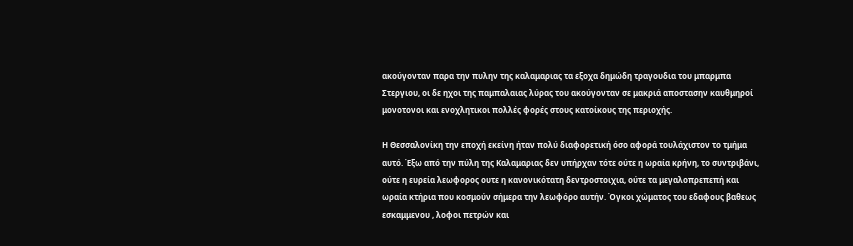ακούγονταν παρα την πυλην της καλαμαριας τα εξοχα δημώδη τραγουδια του μπαρμπα Στεργιου, οι δε ηχοι της παμπαλαιας λύρας του ακούγονταν σε μακριά αποστασην καυθμηροί μονοτονοι και ενοχλητικοι πολλές φορές στους κατοίκους της περιοχής.

Η Θεσσαλονίκη την εποχή εκείνη ήταν πολύ διαφορετική όσο αφορά τουλάχιστον το τμήμα αυτό. Έξω από την πύλη της Καλαμαριας δεν υπήρχαν τότε ούτε η ωραία κρήνη, το συντριβάνι, ούτε η ευρεία λεωφορος ουτε η κανονικότατη δεντροστοιχια, ούτε τα μεγαλοπρεπεπή και ωραία κτήρια που κοσμούν σήμερα την λεωφόρο αυτήν. Όγκοι χώματος του εδαφους βαθεως εσκαμμενου , λοφοι πετρών και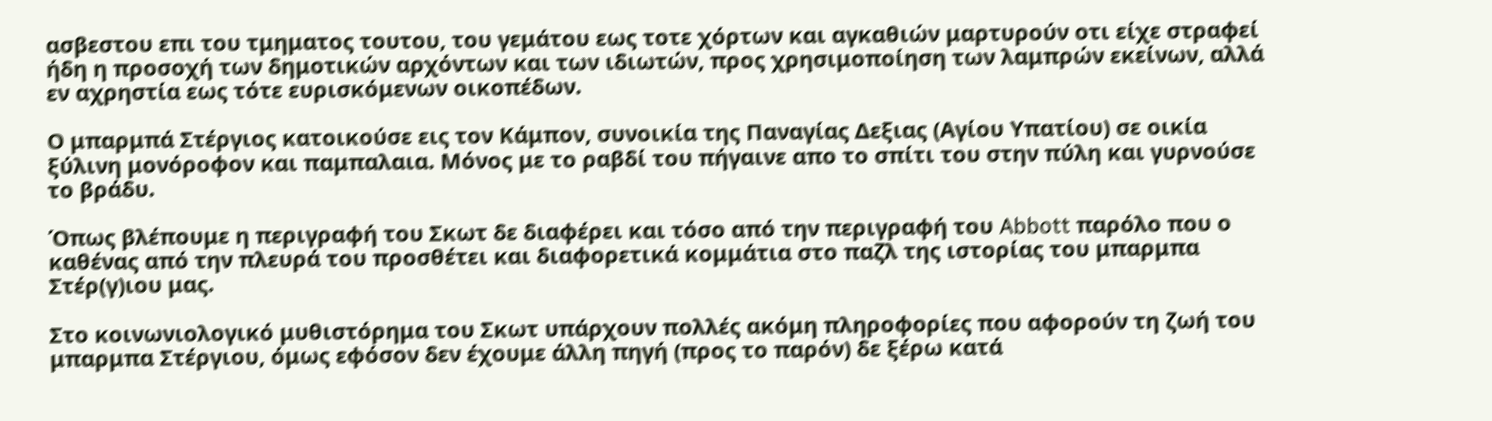ασβεστου επι του τμηματος τουτου, του γεμάτου εως τοτε χόρτων και αγκαθιών μαρτυρούν οτι είχε στραφεί ήδη η προσοχή των δημοτικών αρχόντων και των ιδιωτών, προς χρησιμοποίηση των λαμπρών εκείνων, αλλά εν αχρηστία εως τότε ευρισκόμενων οικοπέδων.

Ο μπαρμπά Στέργιος κατοικούσε εις τον Κάμπον, συνοικία της Παναγίας Δεξιας (Αγίου Υπατίου) σε οικία ξύλινη μονόροφον και παμπαλαια. Μόνος με το ραβδί του πήγαινε απο το σπίτι του στην πύλη και γυρνούσε το βράδυ.

Όπως βλέπουμε η περιγραφή του Σκωτ δε διαφέρει και τόσο από την περιγραφή του Abbott παρόλο που ο καθένας από την πλευρά του προσθέτει και διαφορετικά κομμάτια στο παζλ της ιστορίας του μπαρμπα Στέρ(γ)ιου μας.

Στο κοινωνιολογικό μυθιστόρημα του Σκωτ υπάρχουν πολλές ακόμη πληροφορίες που αφορούν τη ζωή του μπαρμπα Στέργιου, όμως εφόσον δεν έχουμε άλλη πηγή (προς το παρόν) δε ξέρω κατά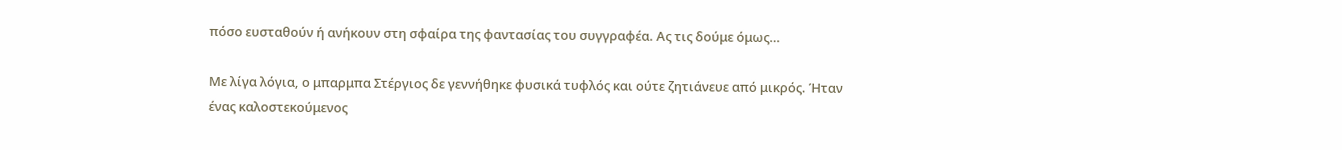πόσο ευσταθούν ή ανήκουν στη σφαίρα της φαντασίας του συγγραφέα. Ας τις δούμε όμως…

Με λίγα λόγια, ο μπαρμπα Στέργιος δε γεννήθηκε φυσικά τυφλός και ούτε ζητιάνευε από μικρός. Ήταν ένας καλοστεκούμενος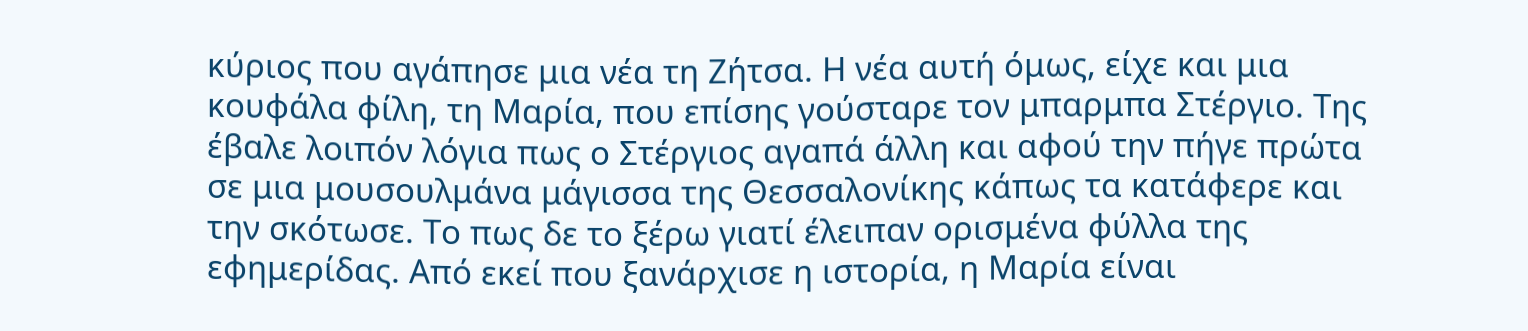κύριος που αγάπησε μια νέα τη Ζήτσα. Η νέα αυτή όμως, είχε και μια κουφάλα φίλη, τη Μαρία, που επίσης γούσταρε τον μπαρμπα Στέργιο. Της έβαλε λοιπόν λόγια πως ο Στέργιος αγαπά άλλη και αφού την πήγε πρώτα σε μια μουσουλμάνα μάγισσα της Θεσσαλονίκης κάπως τα κατάφερε και την σκότωσε. Το πως δε το ξέρω γιατί έλειπαν ορισμένα φύλλα της εφημερίδας. Από εκεί που ξανάρχισε η ιστορία, η Μαρία είναι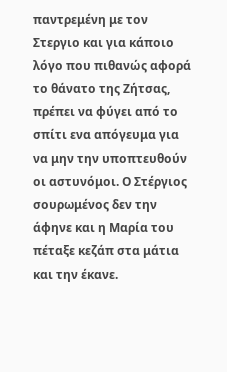παντρεμένη με τον Στεργιο και για κάποιο λόγο που πιθανώς αφορά το θάνατο της Ζήτσας, πρέπει να φύγει από το σπίτι ενα απόγευμα για να μην την υποπτευθούν οι αστυνόμοι. Ο Στέργιος σουρωμένος δεν την άφηνε και η Μαρία του πέταξε κεζάπ στα μάτια και την έκανε.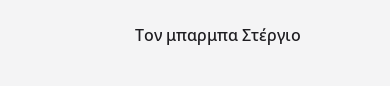Τον μπαρμπα Στέργιο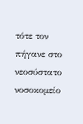τότε τον πήγανε στο νεοσύστατο νοσοκομείο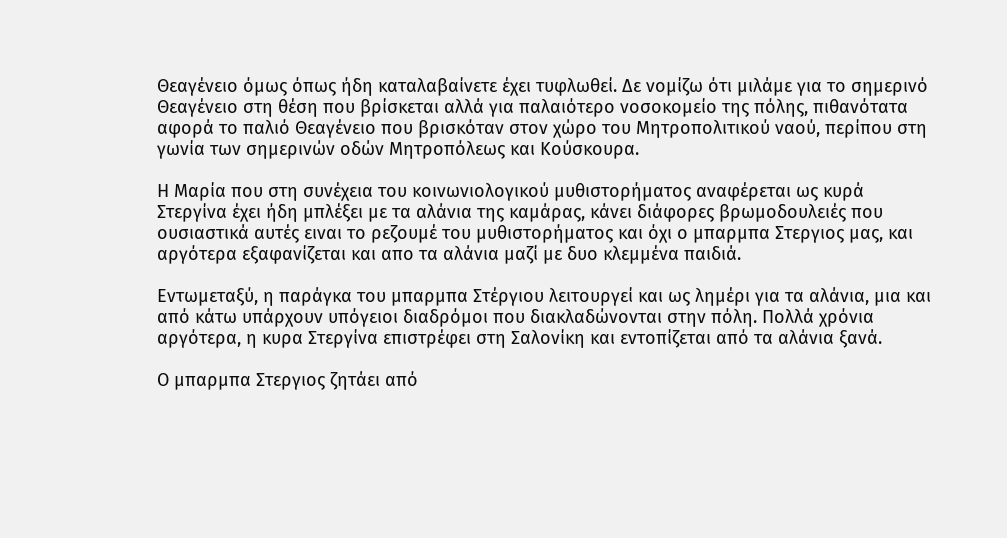Θεαγένειο όμως όπως ήδη καταλαβαίνετε έχει τυφλωθεί. Δε νομίζω ότι μιλάμε για το σημερινό Θεαγένειο στη θέση που βρίσκεται αλλά για παλαιότερο νοσοκομείο της πόλης, πιθανότατα αφορά το παλιό Θεαγένειο που βρισκόταν στον χώρο του Μητροπολιτικού ναού, περίπου στη γωνία των σημερινών οδών Μητροπόλεως και Κούσκουρα.

Η Μαρία που στη συνέχεια του κοινωνιολογικού μυθιστορήματος αναφέρεται ως κυρά Στεργίνα έχει ήδη μπλέξει με τα αλάνια της καμάρας, κάνει διάφορες βρωμοδουλειές που ουσιαστικά αυτές ειναι το ρεζουμέ του μυθιστορήματος και όχι ο μπαρμπα Στεργιος μας, και αργότερα εξαφανίζεται και απο τα αλάνια μαζί με δυο κλεμμένα παιδιά.

Εντωμεταξύ, η παράγκα του μπαρμπα Στέργιου λειτουργεί και ως λημέρι για τα αλάνια, μια και από κάτω υπάρχουν υπόγειοι διαδρόμοι που διακλαδώνονται στην πόλη. Πολλά χρόνια αργότερα, η κυρα Στεργίνα επιστρέφει στη Σαλονίκη και εντοπίζεται από τα αλάνια ξανά.

Ο μπαρμπα Στεργιος ζητάει από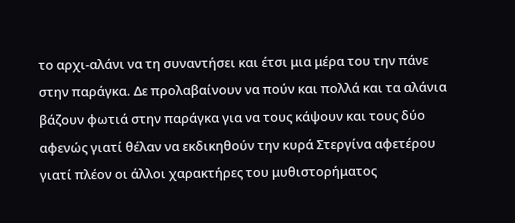το αρχι-αλάνι να τη συναντήσει και έτσι μια μέρα του την πάνε στην παράγκα. Δε προλαβαίνουν να πούν και πολλά και τα αλάνια βάζουν φωτιά στην παράγκα για να τους κάψουν και τους δύο αφενώς γιατί θέλαν να εκδικηθούν την κυρά Στεργίνα αφετέρου γιατί πλέον οι άλλοι χαρακτήρες του μυθιστορήματος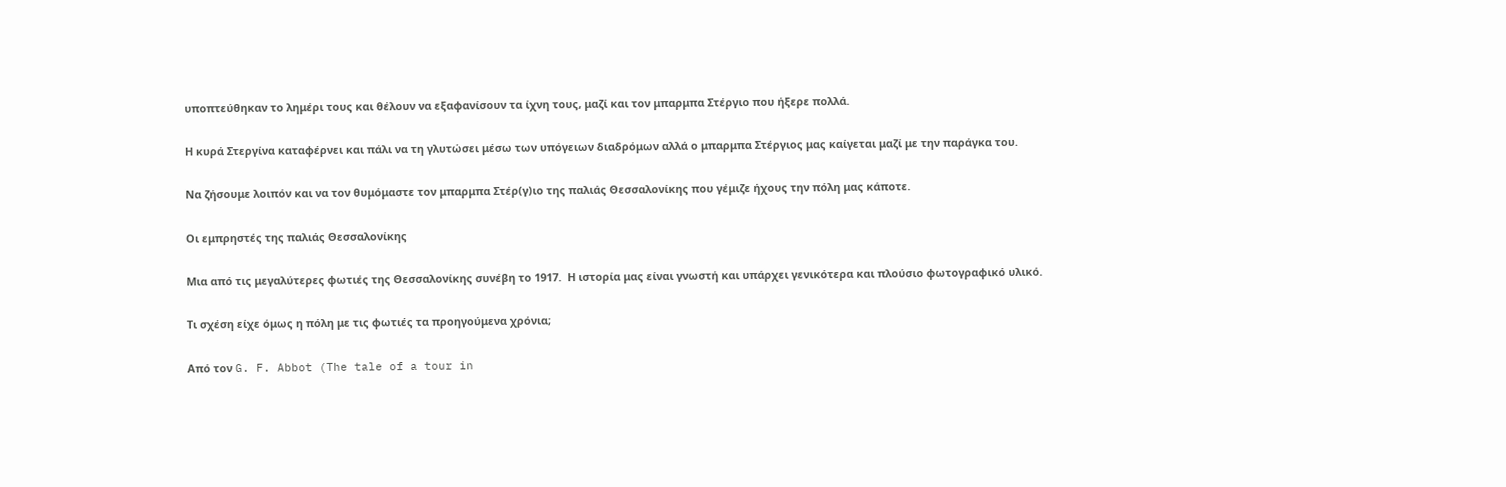υποπτεύθηκαν το λημέρι τους και θέλουν να εξαφανίσουν τα ίχνη τους, μαζί και τον μπαρμπα Στέργιο που ήξερε πολλά.

Η κυρά Στεργίνα καταφέρνει και πάλι να τη γλυτώσει μέσω των υπόγειων διαδρόμων αλλά ο μπαρμπα Στέργιος μας καίγεται μαζί με την παράγκα του.

Να ζήσουμε λοιπόν και να τον θυμόμαστε τον μπαρμπα Στέρ(γ)ιο της παλιάς Θεσσαλονίκης που γέμιζε ήχους την πόλη μας κάποτε.

Οι εμπρηστές της παλιάς Θεσσαλονίκης

Μια από τις μεγαλύτερες φωτιές της Θεσσαλονίκης συνέβη το 1917.  Η ιστορία μας είναι γνωστή και υπάρχει γενικότερα και πλούσιο φωτογραφικό υλικό.

Τι σχέση είχε όμως η πόλη με τις φωτιές τα προηγούμενα χρόνια;

Από τον G. F. Abbot (The tale of a tour in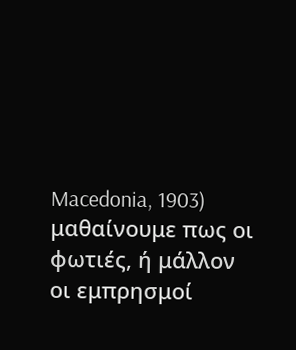Macedonia, 1903) μαθαίνουμε πως οι φωτιές, ή μάλλον οι εμπρησμοί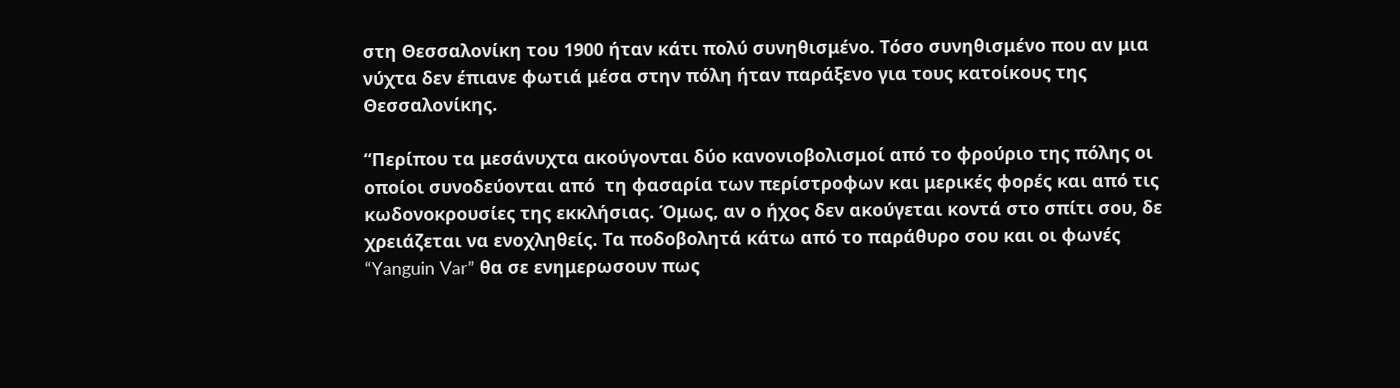στη Θεσσαλονίκη του 1900 ήταν κάτι πολύ συνηθισμένο. Τόσο συνηθισμένο που αν μια νύχτα δεν έπιανε φωτιά μέσα στην πόλη ήταν παράξενο για τους κατοίκους της Θεσσαλονίκης.

“Περίπου τα μεσάνυχτα ακούγονται δύο κανονιοβολισμοί από το φρούριο της πόλης οι οποίοι συνοδεύονται από  τη φασαρία των περίστροφων και μερικές φορές και από τις κωδονοκρουσίες της εκκλήσιας. Όμως, αν ο ήχος δεν ακούγεται κοντά στο σπίτι σου, δε χρειάζεται να ενοχληθείς. Τα ποδοβολητά κάτω από το παράθυρο σου και οι φωνές “Yanguin Var” θα σε ενημερωσουν πως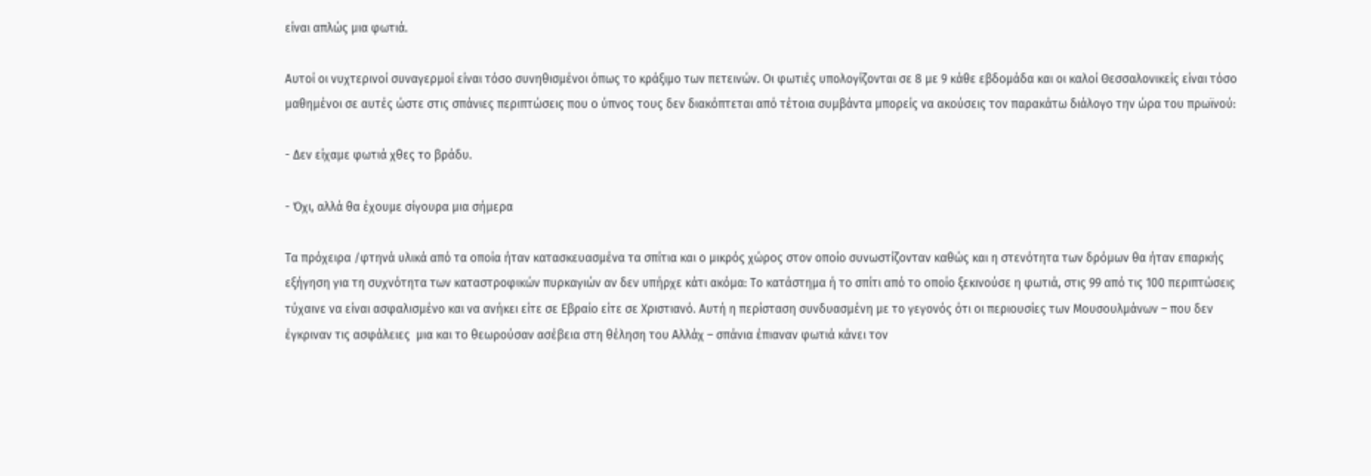είναι απλώς μια φωτιά.

Αυτοί οι νυχτερινοί συναγερμοί είναι τόσο συνηθισμένοι όπως το κράξιμο των πετεινών. Οι φωτιές υπολογίζονται σε 8 με 9 κάθε εβδομάδα και οι καλοί Θεσσαλονικείς είναι τόσο μαθημένοι σε αυτές ώστε στις σπάνιες περιπτώσεις που ο ύπνος τους δεν διακόπτεται από τέτοια συμβάντα μπορείς να ακούσεις τον παρακάτω διάλογο την ώρα του πρωϊνού:

- Δεν είχαμε φωτιά χθες το βράδυ.

- Όχι, αλλά θα έχουμε σίγουρα μια σήμερα

Τα πρόχειρα /φτηνά υλικά από τα οποία ήταν κατασκευασμένα τα σπίτια και ο μικρός χώρος στον οποίο συνωστίζονταν καθώς και η στενότητα των δρόμων θα ήταν επαρκής εξήγηση για τη συχνότητα των καταστροφικών πυρκαγιών αν δεν υπήρχε κάτι ακόμα: Το κατάστημα ή το σπίτι από το οποίο ξεκινούσε η φωτιά, στις 99 από τις 100 περιπτώσεις τύχαινε να είναι ασφαλισμένο και να ανήκει είτε σε Εβραίο είτε σε Χριστιανό. Αυτή η περίσταση συνδυασμένη με το γεγονός ότι οι περιουσίες των Μουσουλμάνων – που δεν έγκριναν τις ασφάλειες  μια και το θεωρούσαν ασέβεια στη θέληση του Αλλάχ – σπάνια έπιαναν φωτιά κάνει τον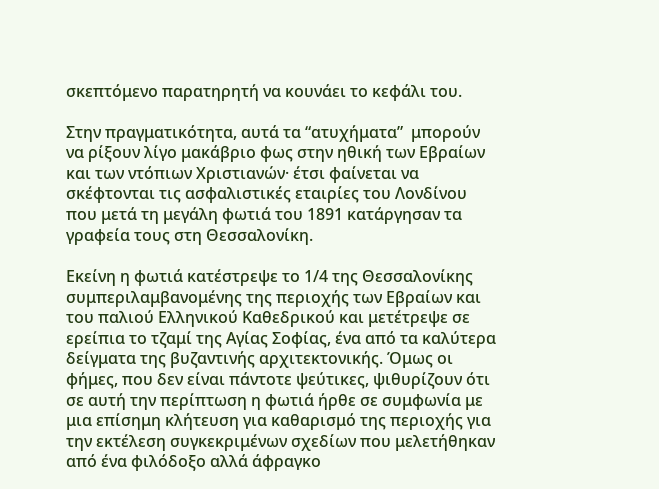σκεπτόμενο παρατηρητή να κουνάει το κεφάλι του.

Στην πραγματικότητα, αυτά τα “ατυχήματα”  μπορούν να ρίξουν λίγο μακάβριο φως στην ηθική των Εβραίων και των ντόπιων Χριστιανών· έτσι φαίνεται να σκέφτονται τις ασφαλιστικές εταιρίες του Λονδίνου που μετά τη μεγάλη φωτιά του 1891 κατάργησαν τα γραφεία τους στη Θεσσαλονίκη.

Εκείνη η φωτιά κατέστρεψε το 1/4 της Θεσσαλονίκης συμπεριλαμβανομένης της περιοχής των Εβραίων και του παλιού Ελληνικού Καθεδρικού και μετέτρεψε σε ερείπια το τζαμί της Αγίας Σοφίας, ένα από τα καλύτερα δείγματα της βυζαντινής αρχιτεκτονικής. Όμως οι φήμες, που δεν είναι πάντοτε ψεύτικες, ψιθυρίζουν ότι σε αυτή την περίπτωση η φωτιά ήρθε σε συμφωνία με μια επίσημη κλήτευση για καθαρισμό της περιοχής για την εκτέλεση συγκεκριμένων σχεδίων που μελετήθηκαν από ένα φιλόδοξο αλλά άφραγκο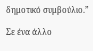δημοτικό συμβούλιο.”

Σε ένα άλλο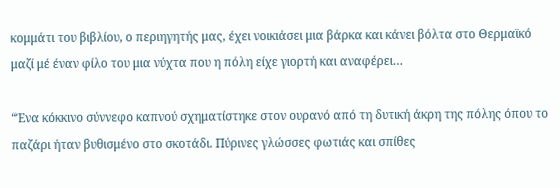κομμάτι του βιβλίου, ο περιηγητής μας, έχει νοικιάσει μια βάρκα και κάνει βόλτα στο Θερμαϊκό μαζί μέ έναν φίλο του μια νύχτα που η πόλη είχε γιορτή και αναφέρει…

“Ένα κόκκινο σύννεφο καπνού σχηματίστηκε στον ουρανό από τη δυτική άκρη της πόλης όπου το παζάρι ήταν βυθισμένο στο σκοτάδι. Πύρινες γλώσσες φωτιάς και σπίθες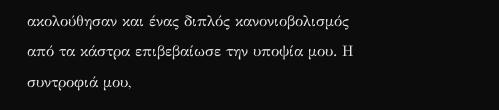ακολούθησαν και ένας διπλός κανονιοβολισμός από τα κάστρα επιβεβαίωσε την υποψία μου. Η συντροφιά μου,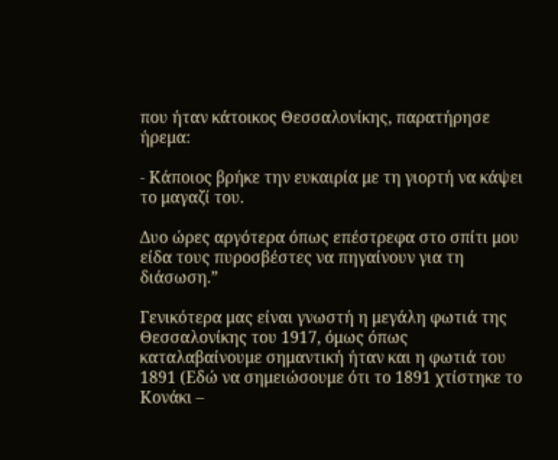που ήταν κάτοικος Θεσσαλονίκης, παρατήρησε ήρεμα:

- Κάποιος βρήκε την ευκαιρία με τη γιορτή να κάψει το μαγαζί του.

Δυο ώρες αργότερα όπως επέστρεφα στο σπίτι μου είδα τους πυροσβέστες να πηγαίνουν για τη διάσωση.”

Γενικότερα μας είναι γνωστή η μεγάλη φωτιά της Θεσσαλονίκης του 1917, όμως όπως καταλαβαίνουμε σημαντική ήταν και η φωτιά του 1891 (Εδώ να σημειώσουμε ότι το 1891 χτίστηκε το Κονάκι –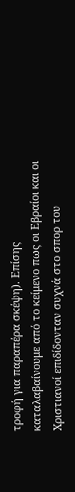τροφή για παραπέρα σκέψη). Επίσης καταλαβαίνουμε από το κείμενο πως οι Εβραίοι και οι Χριστιανοί επιδίδονταν συχνά στο σπορ του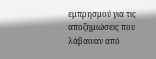εμπρησμού για τις αποζημιώσεις που λάβαιναν από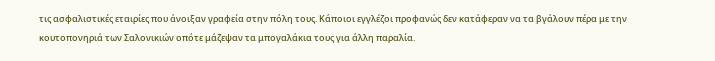τις ασφαλιστικές εταιρίες που άνοιξαν γραφεία στην πόλη τους. Κάποιοι εγγλέζοι προφανώς δεν κατάφεραν να τα βγάλουν πέρα με την κουτοπονηριά των Σαλονικιών οπότε μάζεψαν τα μπογαλάκια τους για άλλη παραλία.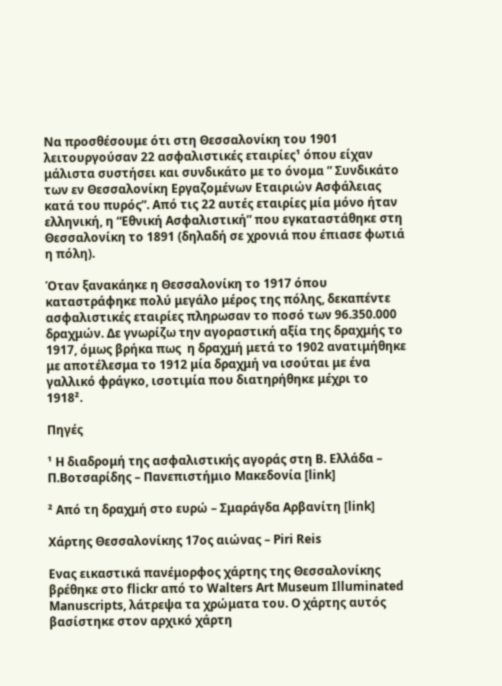Να προσθέσουμε ότι στη Θεσσαλονίκη του 1901 λειτουργούσαν 22 ασφαλιστικές εταιρίες¹ όπου είχαν μάλιστα συστήσει και συνδικάτο με το όνομα ” Συνδικάτο των εν Θεσσαλονίκη Εργαζομένων Εταιριών Ασφάλειας κατά του πυρός”. Από τις 22 αυτές εταιρίες μία μόνο ήταν ελληνική, η “Εθνική Ασφαλιστική” που εγκαταστάθηκε στη Θεσσαλονίκη το 1891 (δηλαδή σε χρονιά που έπιασε φωτιά η πόλη).

Όταν ξανακάηκε η Θεσσαλονίκη το 1917 όπου καταστράφηκε πολύ μεγάλο μέρος της πόλης, δεκαπέντε ασφαλιστικές εταιρίες πληρωσαν το ποσό των 96.350.000 δραχμών. Δε γνωρίζω την αγοραστική αξία της δραχμής το 1917, όμως βρήκα πως  η δραχμή μετά το 1902 ανατιμήθηκε με αποτέλεσμα το 1912 μία δραχμή να ισούται με ένα γαλλικό φράγκο, ισοτιμία που διατηρήθηκε μέχρι το 1918².

Πηγές

¹ Η διαδρομή της ασφαλιστικής αγοράς στη Β. Ελλάδα – Π.Βοτσαρίδης – Πανεπιστήμιο Μακεδονία [link]

² Από τη δραχμή στο ευρώ – Σμαράγδα Αρβανίτη [link]

Χάρτης Θεσσαλονίκης 17ος αιώνας – Piri Reis

Ενας εικαστικά πανέμορφος χάρτης της Θεσσαλονίκης βρέθηκε στο flickr από το Walters Art Museum Illuminated Manuscripts, λάτρεψα τα χρώματα του. Ο χάρτης αυτός βασίστηκε στον αρχικό χάρτη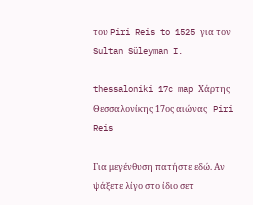του Piri Reis to 1525 για τον Sultan Süleyman I.

thessaloniki 17c map Χάρτης Θεσσαλονίκης 17ος αιώνας   Piri Reis

Για μεγένθυση πατήστε εδώ. Αν ψάξετε λίγο στο ίδιο σετ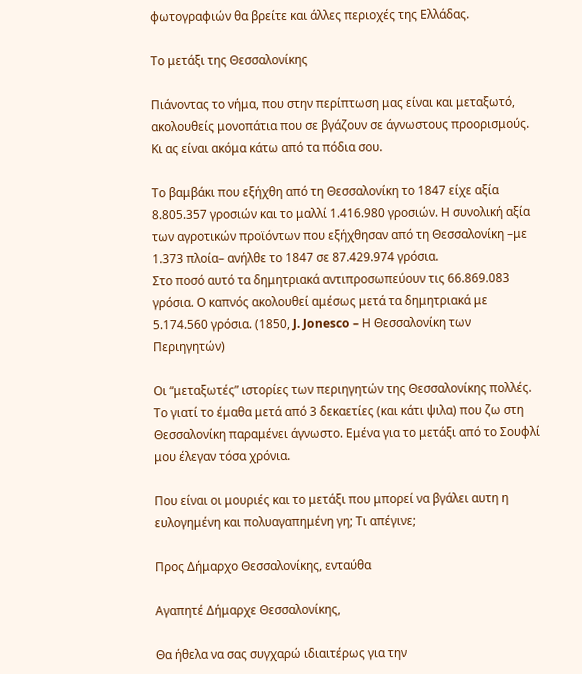φωτογραφιών θα βρείτε και άλλες περιοχές της Ελλάδας.

Το μετάξι της Θεσσαλονίκης

Πιάνοντας το νήμα, που στην περίπτωση μας είναι και μεταξωτό, ακολουθείς μονοπάτια που σε βγάζουν σε άγνωστους προορισμούς. Κι ας είναι ακόμα κάτω από τα πόδια σου.

Το βαμβάκι που εξήχθη από τη Θεσσαλονίκη το 1847 είχε αξία 8.805.357 γροσιών και το μαλλί 1.416.980 γροσιών. Η συνολική αξία των αγροτικών προϊόντων που εξήχθησαν από τη Θεσσαλονίκη –με 1.373 πλοία– ανήλθε το 1847 σε 87.429.974 γρόσια.
Στο ποσό αυτό τα δημητριακά αντιπροσωπεύουν τις 66.869.083 γρόσια. Ο καπνός ακολουθεί αμέσως μετά τα δημητριακά με 5.174.560 γρόσια. (1850, J. Jonesco – Η Θεσσαλονίκη των Περιηγητών)

Οι “μεταξωτές” ιστορίες των περιηγητών της Θεσσαλονίκης πολλές. Το γιατί το έμαθα μετά από 3 δεκαετίες (και κάτι ψιλα) που ζω στη Θεσσαλονίκη παραμένει άγνωστο. Εμένα για το μετάξι από το Σουφλί μου έλεγαν τόσα χρόνια.

Που είναι οι μουριές και το μετάξι που μπορεί να βγάλει αυτη η ευλογημένη και πολυαγαπημένη γη; Τι απέγινε;

Προς Δήμαρχο Θεσσαλονίκης, ενταύθα

Αγαπητέ Δήμαρχε Θεσσαλονίκης,

Θα ήθελα να σας συγχαρώ ιδιαιτέρως για την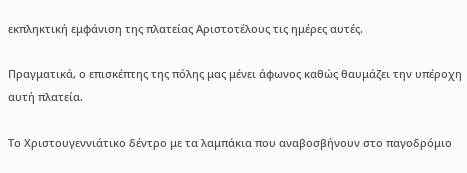εκπληκτική εμφάνιση της πλατείας Αριστοτέλους τις ημέρες αυτές.

Πραγματικά, ο επισκέπτης της πόλης μας μένει άφωνος καθώς θαυμάζει την υπέροχη αυτή πλατεία.

Το Χριστουγεννιάτικο δέντρο με τα λαμπάκια που αναβοσβήνουν στο παγοδρόμιο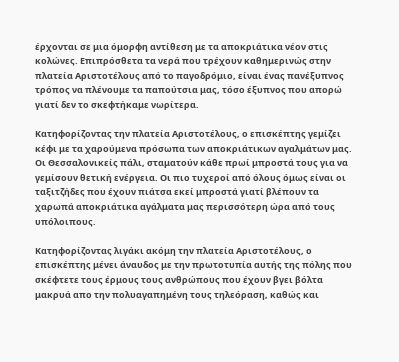έρχονται σε μια όμορφη αντίθεση με τα αποκριάτικα νέον στις κολώνες. Επιπρόσθετα τα νερά που τρέχουν καθημερινώς στην πλατεία Αριστοτέλους από το παγοδρόμιο, είναι ένας πανέξυπνος τρόπος να πλένουμε τα παπούτσια μας, τόσο έξυπνος που απορώ γιατί δεν το σκεφτήκαμε νωρίτερα.

Κατηφορίζοντας την πλατεία Αριστοτέλους, ο επισκέπτης γεμίζει κέφι με τα χαρούμενα πρόσωπα των αποκριάτικων αγαλμάτων μας. Οι Θεσσαλονικείς πάλι, σταματούν κάθε πρωί μπροστά τους για να γεμίσουν θετική ενέργεια. Οι πιο τυχεροί από όλους όμως είναι οι ταξιτζήδες που έχουν πιάτσα εκεί μπροστά γιατί βλέπουν τα χαρωπά αποκριάτικα αγάλματα μας περισσότερη ώρα από τους υπόλοιπους.

Κατηφορίζοντας λιγάκι ακόμη την πλατεία Αριστοτέλους, ο επισκέπτης μένει άναυδος με την πρωτοτυπία αυτής της πόλης που σκέφτετε τους έρμους τους ανθρώπους που έχουν βγει βόλτα μακρυά απο την πολυαγαπημένη τους τηλεόραση, καθώς και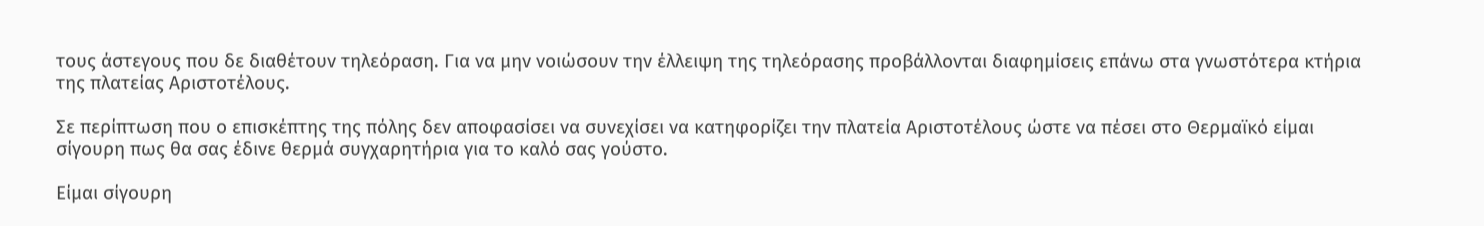τους άστεγους που δε διαθέτουν τηλεόραση. Για να μην νοιώσουν την έλλειψη της τηλεόρασης προβάλλονται διαφημίσεις επάνω στα γνωστότερα κτήρια της πλατείας Αριστοτέλους.

Σε περίπτωση που ο επισκέπτης της πόλης δεν αποφασίσει να συνεχίσει να κατηφορίζει την πλατεία Αριστοτέλους ώστε να πέσει στο Θερμαϊκό είμαι σίγουρη πως θα σας έδινε θερμά συγχαρητήρια για το καλό σας γούστο.

Είμαι σίγουρη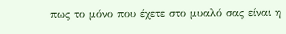πως το μόνο που έχετε στο μυαλό σας είναι η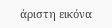άριστη εικόνα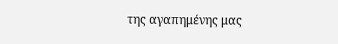της αγαπημένης μας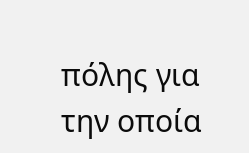πόλης για την οποία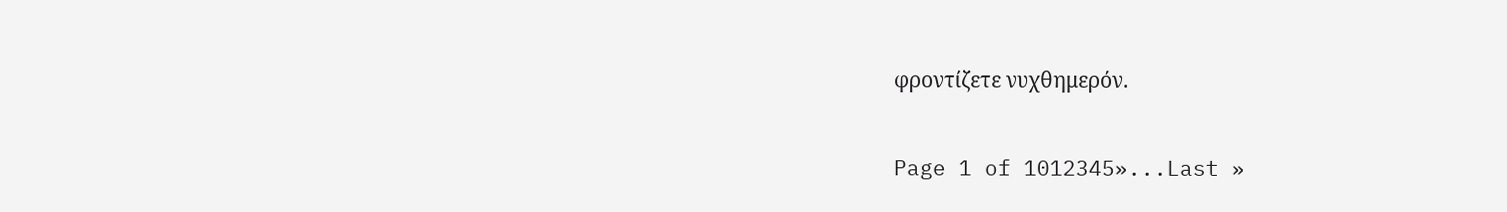φροντίζετε νυχθημερόν.

Page 1 of 1012345»...Last »